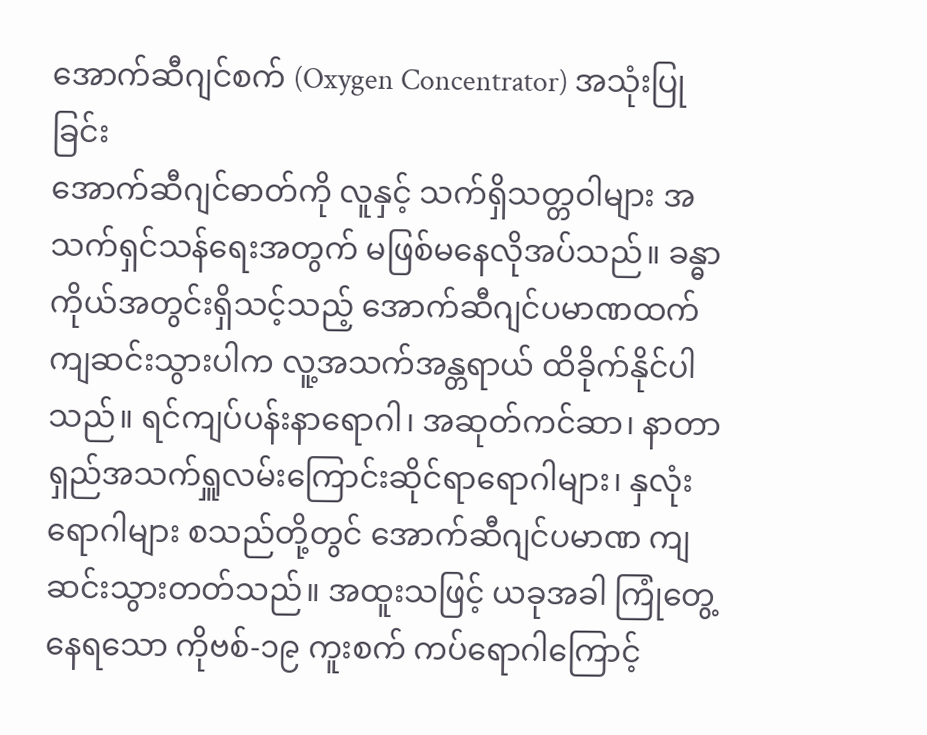အောက်ဆီဂျင်စက် (Oxygen Concentrator) အသုံးပြုခြင်း
အောက်ဆီဂျင်ဓာတ်ကို လူနှင့် သက်ရှိသတ္တဝါများ အသက်ရှင်သန်ရေးအတွက် မဖြစ်မနေလိုအပ်သည်။ ခန္ဓာကိုယ်အတွင်းရှိသင့်သည့် အောက်ဆီဂျင်ပမာဏထက် ကျဆင်းသွားပါက လူ့အသက်အန္တရာယ် ထိခိုက်နိုင်ပါသည်။ ရင်ကျပ်ပန်းနာရောဂါ၊ အဆုတ်ကင်ဆာ၊ နာတာရှည်အသက်ရှူလမ်းကြောင်းဆိုင်ရာရောဂါများ၊ နှလုံးရောဂါများ စသည်တို့တွင် အောက်ဆီဂျင်ပမာဏ ကျဆင်းသွားတတ်သည်။ အထူးသဖြင့် ယခုအခါ ကြုံတွေ့နေရသော ကိုဗစ်-၁၉ ကူးစက် ကပ်ရောဂါကြောင့်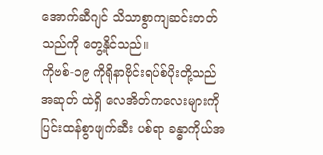အောက်ဆီဂျင် သိသာစွာကျဆင်းတတ်သည်ကို တွေ့နိုင်သည်။
ကိုဗစ်-၁၉ ကိုရိုနာဗိုင်းရပ်စ်ပိုးတို့သည် အဆုတ် ထဲရှိ လေအိတ်ကလေးများကို ပြင်းထန်စွာဖျက်ဆီး ပစ်ရာ ခန္ဓာကိုယ်အ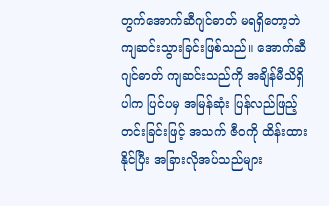တွက်အောက်ဆီဂျင်ဓာတ် မရရှိတော့ဘဲကျဆင်းသွားခြင်းဖြစ်သည်။ အောက်ဆီဂျင်ဓာတ် ကျဆင်းသည်ကို အချိန်မီသိရှိပါက ပြင်ပမှ အမြန်ဆုံး ပြန်လည်ဖြည့်တင်းခြင်းဖြင့် အသက် ဇီဝကို ထိန်းထားနိုင်ပြီး အခြားလိုအပ်သည်များ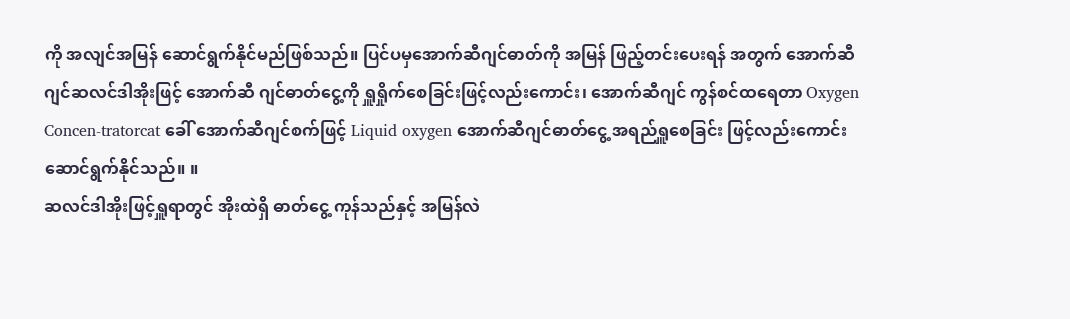ကို အလျင်အမြန် ဆောင်ရွက်နိုင်မည်ဖြစ်သည်။ ပြင်ပမှအောက်ဆီဂျင်ဓာတ်ကို အမြန် ဖြည့်တင်းပေးရန် အတွက် အောက်ဆီဂျင်ဆလင်ဒါအိုးဖြင့် အောက်ဆီ ဂျင်ဓာတ်ငွေ့ကို ရှူရှိုက်စေခြင်းဖြင့်လည်းကောင်း၊ အောက်ဆီဂျင် ကွန်စင်ထရေတာ Oxygen Concen-tratorcat ခေါ် အောက်ဆီဂျင်စက်ဖြင့် Liquid oxygen အောက်ဆီဂျင်ဓာတ်ငွေ့ အရည်ရှူစေခြင်း ဖြင့်လည်းကောင်း ဆောင်ရွက်နိုင်သည်။ ။
ဆလင်ဒါအိုးဖြင့်ရှူရာတွင် အိုးထဲရှိ ဓာတ်ငွေ့ ကုန်သည်နှင့် အမြန်လဲ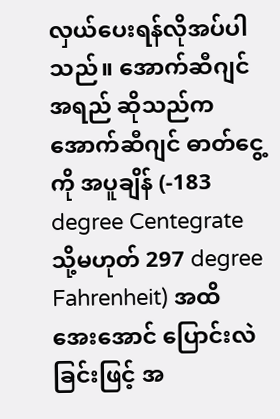လှယ်ပေးရန်လိုအပ်ပါသည်။ အောက်ဆီဂျင်အရည် ဆိုသည်က အောက်ဆီဂျင် ဓာတ်ငွေ့ကို အပူချိန် (-183 degree Centegrate သို့မဟုတ် 297 degree Fahrenheit) အထိ အေးအောင် ပြောင်းလဲခြင်းဖြင့် အ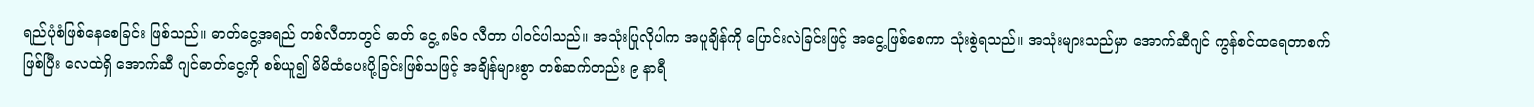ရည်ပုံစံဖြစ်နေစေခြင်း ဖြစ်သည်။ ဓာတ်ငွေ့အရည် တစ်လီတာတွင် ဓာတ် ငွေ့ ၈၆ဝ လီတာ ပါဝင်ပါသည်။ အသုံးပြုလိုပါက အပူချိန်ကို ပြောင်းလဲခြင်းဖြင့် အငွေ့ဖြစ်စေကာ သုံးစွဲရသည်။ အသုံးများသည်မှာ အောက်ဆီဂျင် ကွန်စင်ထရေတာစက်ဖြစ်ပြီး လေထဲရှိ အောက်ဆီ ဂျင်ဓာတ်ငွေ့ကို စစ်ယူ၍ မိမိထံပေးပို့ခြင်းဖြစ်သဖြင့် အချိန်များစွာ တစ်ဆက်တည်း ၉ နာရီ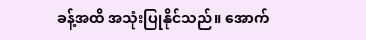ခန့်အထိ အသုံးပြုနိုင်သည်။ အောက်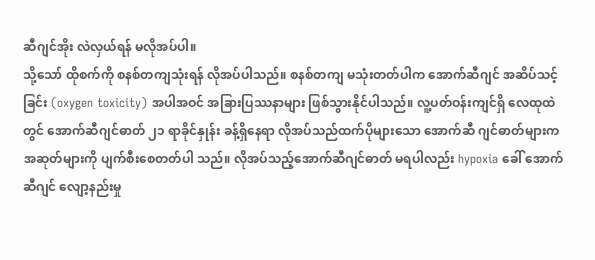ဆီဂျင်အိုး လဲလှယ်ရန် မလိုအပ်ပါ။
သို့သော် ထိုစက်ကို စနစ်တကျသုံးရန် လိုအပ်ပါသည်။ စနစ်တကျ မသုံးတတ်ပါက အောက်ဆီဂျင် အဆိပ်သင့်ခြင်း (oxygen toxicity) အပါအဝင် အခြားပြဿနာများ ဖြစ်သွားနိုင်ပါသည်။ လူ့ပတ်ဝန်းကျင်ရှိ လေထုထဲတွင် အောက်ဆီဂျင်ဓာတ် ၂၁ ရာခိုင်နှုန်း ခန့်ရှိနေရာ လိုအပ်သည်ထက်ပိုများသော အောက်ဆီ ဂျင်ဓာတ်များက အဆုတ်များကို ပျက်စီးစေတတ်ပါ သည်။ လိုအပ်သည့်အောက်ဆီဂျင်ဓာတ် မရပါလည်း hypoxia ခေါ် အောက်ဆီဂျင် လျော့နည်းမှု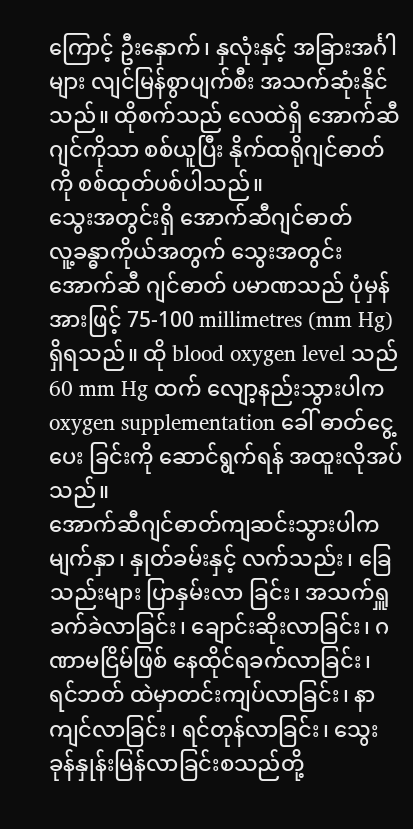ကြောင့် ဦးနှောက်၊ နှလုံးနှင့် အခြားအင်္ဂါများ လျင်မြန်စွာပျက်စီး အသက်ဆုံးနိုင်သည်။ ထိုစက်သည် လေထဲရှိ အောက်ဆီဂျင်ကိုသာ စစ်ယူပြီး နိုက်ထရိုဂျင်ဓာတ်ကို စစ်ထုတ်ပစ်ပါသည်။
သွေးအတွင်းရှိ အောက်ဆီဂျင်ဓာတ်
လူ့ခန္ဓာကိုယ်အတွက် သွေးအတွင်း အောက်ဆီ ဂျင်ဓာတ် ပမာဏသည် ပုံမှန်အားဖြင့် 75-100 millimetres (mm Hg) ရှိရသည်။ ထို blood oxygen level သည် 60 mm Hg ထက် လျော့နည်းသွားပါက oxygen supplementation ခေါ် ဓာတ်ငွေ့ပေး ခြင်းကို ဆောင်ရွက်ရန် အထူးလိုအပ်သည်။
အောက်ဆီဂျင်ဓာတ်ကျဆင်းသွားပါက မျက်နှာ၊ နှုတ်ခမ်းနှင့် လက်သည်း၊ ခြေသည်းများ ပြာနှမ်းလာ ခြင်း၊ အသက်ရှူခက်ခဲလာခြင်း၊ ချောင်းဆိုးလာခြင်း၊ ဂဏာမငြိမ်ဖြစ် နေထိုင်ရခက်လာခြင်း၊ ရင်ဘတ် ထဲမှာတင်းကျပ်လာခြင်း၊ နာကျင်လာခြင်း၊ ရင်တုန်လာခြင်း၊ သွေးခုန်နှုန်းမြန်လာခြင်းစသည်တို့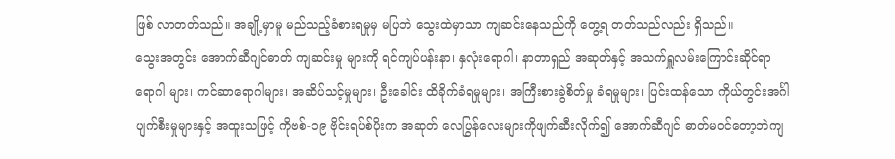ဖြစ် လာတတ်သည်။ အချို့မှာမူ မည်သည့်ခံစားရမှုမှ မပြဘဲ သွေးထဲမှာသာ ကျဆင်းနေသည်ကို တွေ့ရ တတ်သည်လည်း ရှိသည်။
သွေးအတွင်း အောက်ဆီဂျင်ဓာတ် ကျဆင်းမှု များကို ရင်ကျပ်ပန်းနာ၊ နှလုံးရောဂါ၊ နာတာရှည် အဆုတ်နှင့် အသက်ရှူလမ်းကြောင်းဆိုင်ရာ ရောဂါ များ၊ ကင်ဆာရောဂါများ၊ အဆိပ်သင့်မှုများ၊ ဦးခေါင်း ထိခိုက်ခံရမှုများ၊ အကြီးစားခွဲစိတ်မှု ခံရမှုများ၊ ပြင်းထန်သော ကိုယ်တွင်းအင်္ဂါ ပျက်စီးမှုများနှင့် အထူးသဖြင့် ကိုဗစ်-၁၉ ဗိုင်းရပ်စ်ပိုးက အဆုတ် လေပြွန်လေးများကိုဖျက်ဆီးလိုက်၍ အောက်ဆီဂျင် ဓာတ်မဝင်တော့ဘဲကျ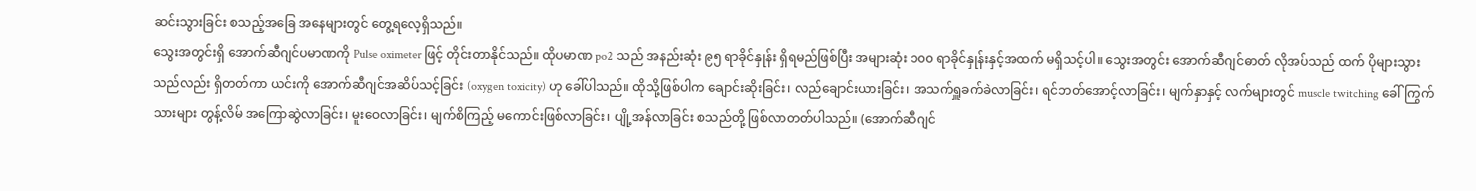ဆင်းသွားခြင်း စသည့်အခြေ အနေများတွင် တွေ့ရလေ့ရှိသည်။
သွေးအတွင်းရှိ အောက်ဆီဂျင်ပမာဏကို Pulse oximeter ဖြင့် တိုင်းတာနိုင်သည်။ ထိုပမာဏ po2 သည် အနည်းဆုံး ၉၅ ရာခိုင်နှုန်း ရှိရမည်ဖြစ်ပြီး အများဆုံး ၁၀၀ ရာခိုင်နှုန်းနှင့်အထက် မရှိသင့်ပါ။ သွေးအတွင်း အောက်ဆီဂျင်ဓာတ် လိုအပ်သည် ထက် ပိုများသွားသည်လည်း ရှိတတ်ကာ ယင်းကို အောက်ဆီဂျင်အဆိပ်သင့်ခြင်း (oxygen toxicity) ဟု ခေါ်ပါသည်။ ထိုသို့ဖြစ်ပါက ချောင်းဆိုးခြင်း၊ လည်ချောင်းယားခြင်း၊ အသက်ရှူခက်ခဲလာခြင်း၊ ရင်ဘတ်အောင့်လာခြင်း၊ မျက်နှာနှင့် လက်များတွင် muscle twitching ခေါ် ကြွက်သားများ တွန့်လိမ် အကြောဆွဲလာခြင်း၊ မူးဝေလာခြင်း၊ မျက်စိကြည့် မကောင်းဖြစ်လာခြင်း၊ ပျို့အန်လာခြင်း စသည်တို့ ဖြစ်လာတတ်ပါသည်။ (အောက်ဆီဂျင်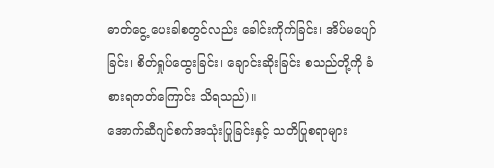ဓာတ်ငွေ့ ပေးခါစတွင်လည်း ခေါင်းကိုက်ခြင်း၊ အိပ်မပျော်ခြင်း၊ စိတ်ရှုပ်ထွေးခြင်း၊ ချောင်းဆိုးခြင်း စသည်တို့ကို ခံစားရတတ်ကြောင်း သိရသည်)။
အောက်ဆီဂျင်စက်အသုံးပြုခြင်းနှင့် သတိပြုစရာများ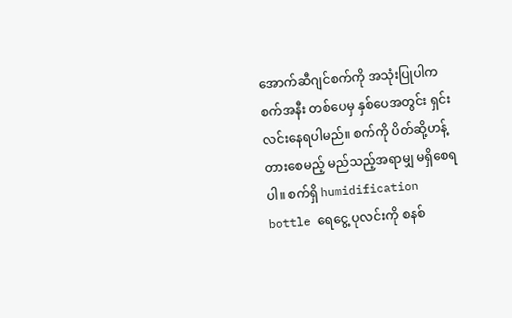အောက်ဆီဂျင်စက်ကို အသုံးပြုပါက စက်အနီး တစ်ပေမှ နှစ်ပေအတွင်း ရှင်းလင်းနေရပါမည်။ စက်ကို ပိတ်ဆို့ဟန့်တားစေမည့် မည်သည့်အရာမျှ မရှိစေရပါ။ စက်ရှိ humidification bottle ရေငွေ့ ပုလင်းကို စနစ်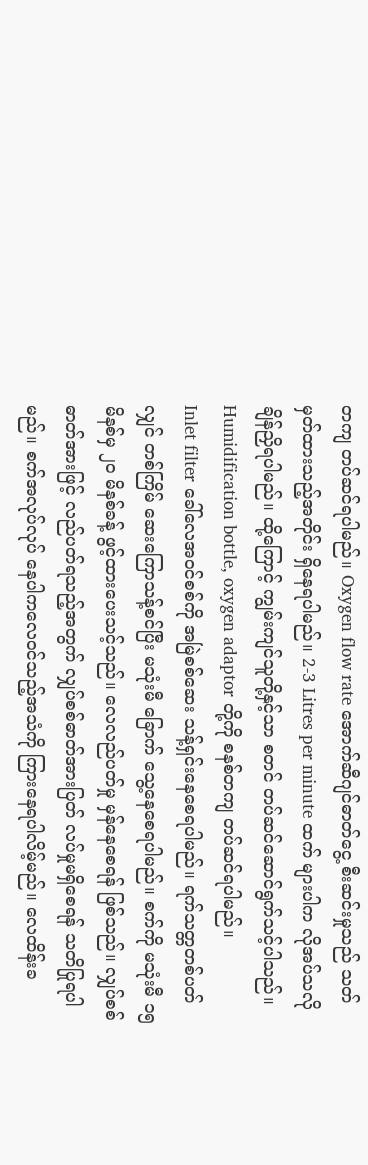တကျ တပ်ဆင်ရပါမည်။ Oxygen flow rate အောက်ဆီဂျင်ဓာတ်ငွေ့ စီးဆင်းမှုသည် သတ်မှတ်ထားသည့်အတိုင်း ရှိနေရပါမည်။ 2-3 Litres per minute ထက် များပါက လိုအပ်သလို ချိန်ညှိရပါမည်။ ထို့ကြောင့် ကျွမ်းကျင်သူတို့နှင့်သာ စတင် တပ်ဆင်ဆောင်ရွက်သင့်ပါသည်။ Humidification bottle, oxygen adaptor တို့ကို စနစ်တကျ တပ်ဆင်ရပါမည်။
Inlet filter ခေါ်လေအဝင်စစ်ကို အမြဲစစ်ဆေး သန့်ရှင်းနေစေရပါမည်။ ရက်သတ္တတစ်ပတ်လျှင် တစ်ကြိမ် ဆေးကြောသန့်စင်ပြီး မသုံးမီ ခြောက် သွေ့နေစေရပါမည်။ စက်ကို မသုံးမီ ၁၅ မိနစ်မှ ၂ဝ မိနစ်ခန့် ဖွင့်ထားပေးသင့်သည်။ လေလည်ပတ်မှု မှန်နေစေရန် ဖြစ်သည်။ လျှပ်စစ်ဓာတ်အားဖြင့် လည်ပတ်ရသည့်အတွက် လျှပ်စစ်ဓာတ်အားပြတ် လပ်မှုမရှိစေရန် သတိပြုရပါမည်။ စက်အလုပ်လုပ် နေပါကလေဝင်သည့်အသံကို ကြားနေရပါလိမ့်မည်။ လေထိန်းခ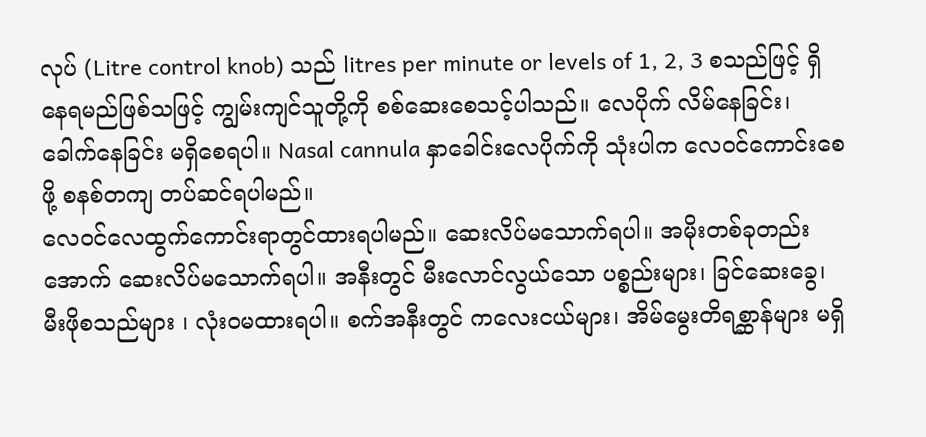လုပ် (Litre control knob) သည် litres per minute or levels of 1, 2, 3 စသည်ဖြင့် ရှိနေရမည်ဖြစ်သဖြင့် ကျွမ်းကျင်သူတို့ကို စစ်ဆေးစေသင့်ပါသည်။ လေပိုက် လိမ်နေခြင်း၊ ခေါက်နေခြင်း မရှိစေရပါ။ Nasal cannula နှာခေါင်းလေပိုက်ကို သုံးပါက လေဝင်ကောင်းစေဖို့ စနစ်တကျ တပ်ဆင်ရပါမည်။
လေဝင်လေထွက်ကောင်းရာတွင်ထားရပါမည်။ ဆေးလိပ်မသောက်ရပါ။ အမိုးတစ်ခုတည်းအောက် ဆေးလိပ်မသောက်ရပါ။ အနီးတွင် မီးလောင်လွယ်သော ပစ္စည်းများ၊ ခြင်ဆေးခွေ၊ မီးဖိုစသည်များ ၊ လုံးဝမထားရပါ။ စက်အနီးတွင် ကလေးငယ်များ၊ အိမ်မွေးတိရစ္ဆာန်များ မရှိ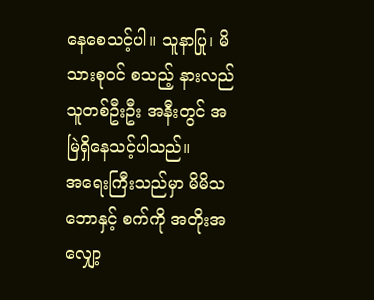နေစေသင့်ပါ။ သူနာပြု၊ မိသားစုဝင် စသည့် နားလည်သူတစ်ဦးဦး အနီးတွင် အမြဲရှိနေသင့်ပါသည်။
အရေးကြီးသည်မှာ မိမိသဘောနှင့် စက်ကို အတိုးအလျှော့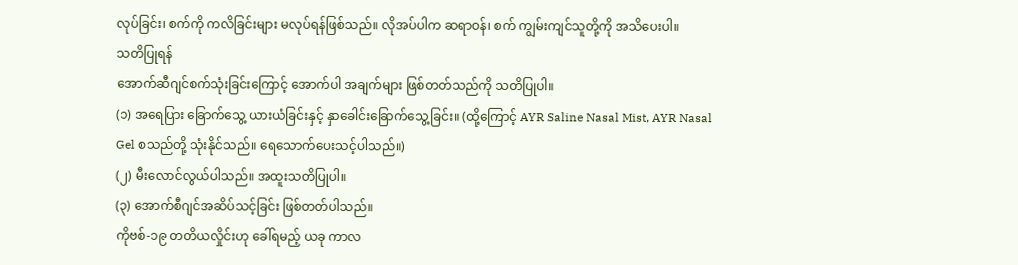လုပ်ခြင်း၊ စက်ကို ကလိခြင်းများ မလုပ်ရန်ဖြစ်သည်။ လိုအပ်ပါက ဆရာဝန်၊ စက် ကျွမ်းကျင်သူတို့ကို အသိပေးပါ။
သတိပြုရန်
အောက်ဆီဂျင်စက်သုံးခြင်းကြောင့် အောက်ပါ အချက်များ ဖြစ်တတ်သည်ကို သတိပြုပါ။
(၁) အရေပြား ခြောက်သွေ့ ယားယံခြင်းနှင့် နှာခေါင်းခြောက်သွေ့ခြင်း။ (ထို့ကြောင့် AYR Saline Nasal Mist, AYR Nasal Gel စသည်တို့ သုံးနိုင်သည်။ ရေသောက်ပေးသင့်ပါသည်။)
(၂) မီးလောင်လွယ်ပါသည်။ အထူးသတိပြုပါ။
(၃) အောက်စီဂျင်အဆိပ်သင့်ခြင်း ဖြစ်တတ်ပါသည်။
ကိုဗစ်-၁၉ တတိယလှိုင်းဟု ခေါ်ရမည့် ယခု ကာလ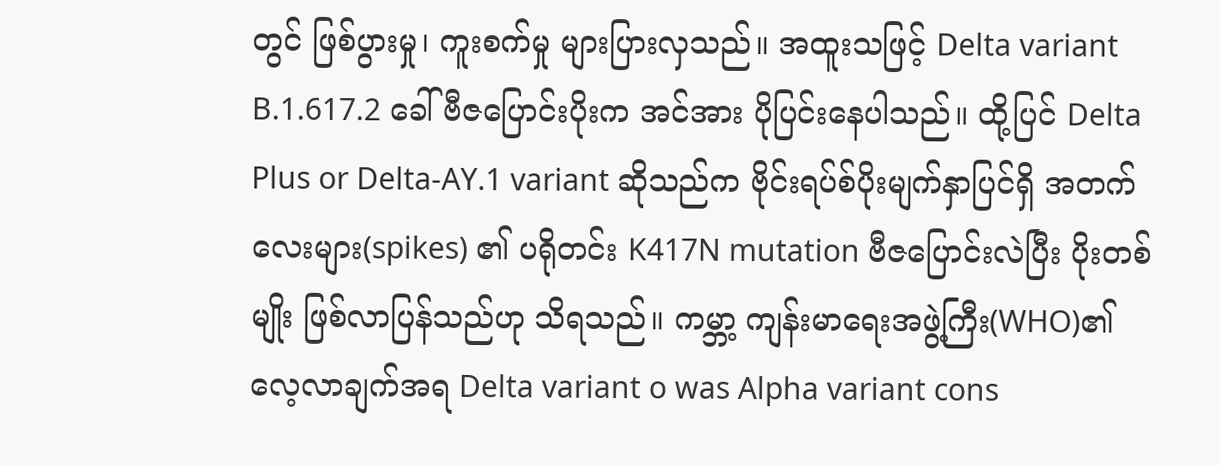တွင် ဖြစ်ပွားမှု၊ ကူးစက်မှု များပြားလှသည်။ အထူးသဖြင့် Delta variant B.1.617.2 ခေါ် ဗီဇပြောင်းပိုးက အင်အား ပိုပြင်းနေပါသည်။ ထို့ပြင် Delta Plus or Delta-AY.1 variant ဆိုသည်က ဗိုင်းရပ်စ်ပိုးမျက်နှာပြင်ရှိ အတက်လေးများ(spikes) ၏ ပရိုတင်း K417N mutation ဗီဇပြောင်းလဲပြီး ပိုးတစ်မျိုး ဖြစ်လာပြန်သည်ဟု သိရသည်။ ကမ္ဘာ့ ကျန်းမာရေးအဖွဲ့ကြီး(WHO)၏ လေ့လာချက်အရ Delta variant o was Alpha variant cons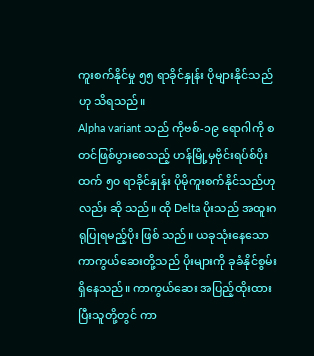ကူးစက်နိုင်မှု ၅၅ ရာခိုင်နှုန်း ပိုများနိုင်သည်ဟု သိရသည်။
Alpha variant သည် ကိုဗစ်-၁၉ ရောဂါကို စတင်ဖြစ်ပွားစေသည့် ဟန်မြို့မှဗိုင်းရပ်စ်ပိုးထက် ၅၀ ရာခိုင်နှုန်း ပိုမိုကူးစက်နိုင်သည်ဟုလည်း ဆို သည်။ ထို Delta ပိုးသည် အထူးဂရုပြုရမည့်ပိုး ဖြစ် သည်။ ယခုသုံးနေသော ကာကွယ်ဆေးတို့သည် ပိုးများကို ခုခံနိုင်စွမ်း ရှိနေသည်။ ကာကွယ်ဆေး အပြည့်ထိုးထားပြီးသူတို့တွင် ကာ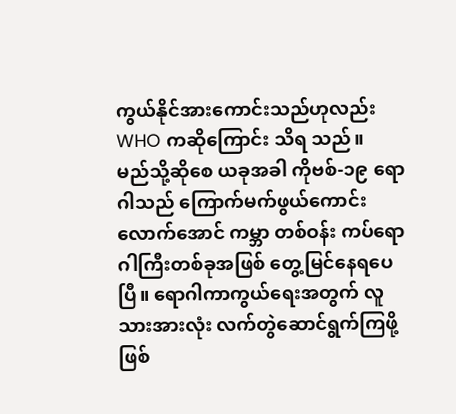ကွယ်နိုင်အားကောင်းသည်ဟုလည်း WHO ကဆိုကြောင်း သိရ သည်။
မည်သို့ဆိုစေ ယခုအခါ ကိုဗစ်-၁၉ ရောဂါသည် ကြောက်မက်ဖွယ်ကောင်းလောက်အောင် ကမ္ဘာ တစ်ဝန်း ကပ်ရောဂါကြီးတစ်ခုအဖြစ် တွေ့မြင်နေရပေပြီ။ ရောဂါကာကွယ်ရေးအတွက် လူသားအားလုံး လက်တွဲဆောင်ရွက်ကြဖို့ ဖြစ်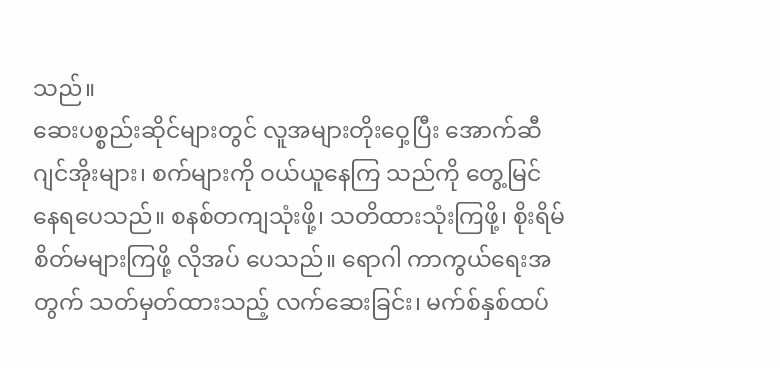သည်။
ဆေးပစ္စည်းဆိုင်များတွင် လူအများတိုးဝှေ့ပြီး အောက်ဆီဂျင်အိုးများ၊ စက်များကို ဝယ်ယူနေကြ သည်ကို တွေ့မြင်နေရပေသည်။ စနစ်တကျသုံးဖို့၊ သတိထားသုံးကြဖို့၊ စိုးရိမ်စိတ်မများကြဖို့ လိုအပ် ပေသည်။ ရောဂါ ကာကွယ်ရေးအတွက် သတ်မှတ်ထားသည့် လက်ဆေးခြင်း၊ မက်စ်နှစ်ထပ်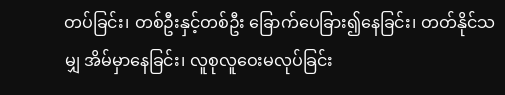တပ်ခြင်း၊ တစ်ဦးနှင့်တစ်ဦး ခြောက်ပေခြား၍နေခြင်း၊ တတ်နိုင်သမျှ အိမ်မှာနေခြင်း၊ လူစုလူဝေးမလုပ်ခြင်း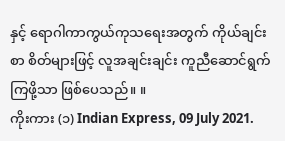နှင့် ရောဂါကာကွယ်ကုသရေးအတွက် ကိုယ်ချင်းစာ စိတ်များဖြင့် လူအချင်းချင်း ကူညီဆောင်ရွက်ကြဖို့သာ ဖြစ်ပေသည်။ ။
ကိုးကား (၁) Indian Express, 09 July 2021.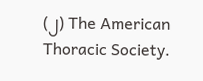(၂) The American Thoracic Society.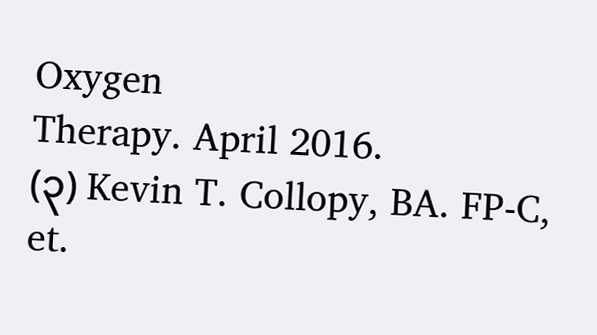Oxygen
Therapy. April 2016.
(၃) Kevin T. Collopy, BA. FP-C, et.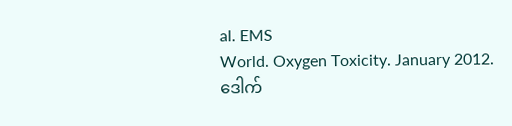al. EMS
World. Oxygen Toxicity. January 2012.
ဒေါက်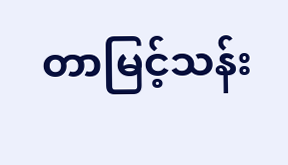တာမြင့်သန်း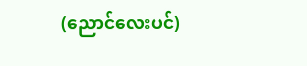(ညောင်လေးပင်)